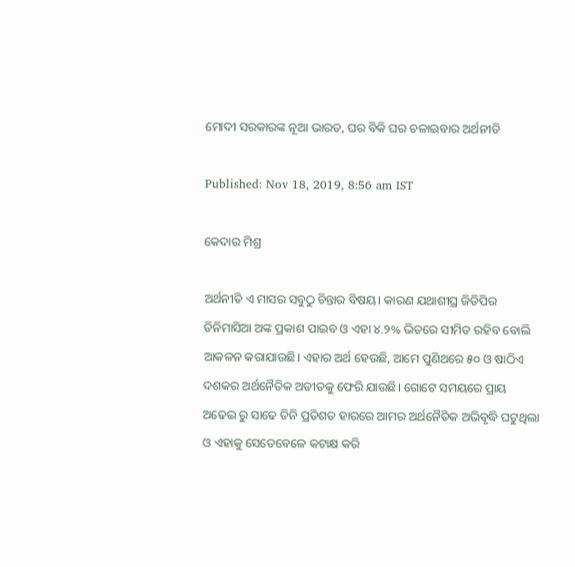ମୋଦୀ ସରକାରଙ୍କ ନୂଆ ଭାରତ, ଘର ବିକି ଘର ଚଳାଇବାର ଅର୍ଥନୀତି

Published: Nov 18, 2019, 8:56 am IST

କେଦାର ମିଶ୍ର

ଅର୍ଥନୀତି ଏ ମାସର ସବୁଠୁ ଚିନ୍ତାର ବିଷୟ। କାରଣ ଯଥାଶୀଘ୍ର ଜିଡିପିର ତିନିମାସିଆ ଅଙ୍କ ପ୍ରକାଶ ପାଇବ ଓ ଏହା ୪.୨% ଭିତରେ ସୀମିତ ରହିବ ବୋଲି ଆକଳନ କରାଯାଉଛି। ଏହାର ଅର୍ଥ ହେଉଛି, ଆମେ ପୁଣିଥରେ ୫୦ ଓ ଷାଠିଏ ଦଶକର ଅର୍ଥନୈତିକ ଅତୀତକୁ ଫେରି ଯାଉଛି। ଗୋଟେ ସମୟରେ ପ୍ରାୟ ଅଢେଇ ରୁ ସାଢେ ତିନି ପ୍ରତିଶତ ହାରରେ ଆମର ଅର୍ଥନୈତିକ ଅଭିବୃଦ୍ଧି ଘଟୁଥିଲା ଓ ଏହାକୁ ସେତେବେଳେ କଟାକ୍ଷ କରି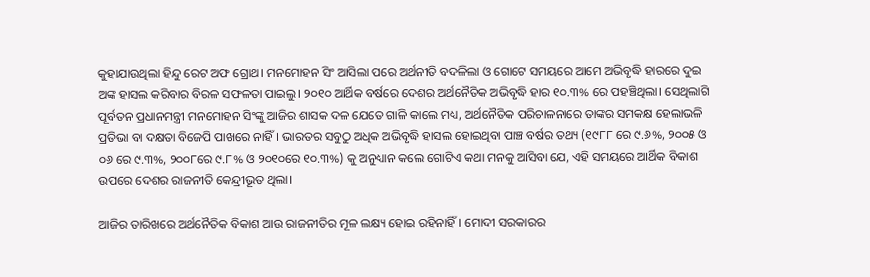କୁହାଯାଉଥିଲା ହିନ୍ଦୁ ରେଟ ଅଫ ଗ୍ରୋଥ। ମନମୋହନ ସିଂ ଆସିଲା ପରେ ଅର୍ଥନୀତି ବଦଳିଲା ଓ ଗୋଟେ ସମୟରେ ଆମେ ଅଭିବୃଦ୍ଧି ହାରରେ ଦୁଇ ଅଙ୍କ ହାସଲ କରିବାର ବିରଳ ସଫଳତା ପାଇଲୁ। ୨୦୧୦ ଆର୍ଥିକ ବର୍ଷରେ ଦେଶର ଅର୍ଥନୈତିକ ଅଭିବୃଦ୍ଧି ହାର ୧୦.୩% ରେ ପହଞ୍ଚିଥିଲା। ସେଥିଲାଗି ପୂର୍ବତନ ପ୍ରଧାନମନ୍ତ୍ରୀ ମନମୋହନ ସିଂଙ୍କୁ ଆଜିର ଶାସକ ଦଳ ଯେତେ ଗାଳି କାଲେ ମଧ୍ୟ, ଅର୍ଥନୈତିକ ପରିଚାଳନାରେ ତାଙ୍କର ସମକକ୍ଷ ହେଲାଭଳି ପ୍ରତିଭା ବା ଦକ୍ଷତା ବିଜେପି ପାଖରେ ନାହିଁ। ଭାରତର ସବୁଠୁ ଅଧିକ ଅଭିବୃଦ୍ଧି ହାସଲ ହୋଇଥିବା ପାଞ୍ଚ ବର୍ଷର ତଥ୍ୟ (୧୯୮୮ ରେ ୯.୬%, ୨୦୦୫ ଓ ୦୬ ରେ ୯.୩%, ୨୦୦୮ରେ ୯.୮% ଓ ୨୦୧୦ରେ ୧୦.୩%) କୁ ଅନୁଧ୍ୟାନ କଲେ ଗୋଟିଏ କଥା ମନକୁ ଆସିବା ଯେ, ଏହି ସମୟରେ ଆର୍ଥିକ ବିକାଶ ଉପରେ ଦେଶର ରାଜନୀତି କେନ୍ଦ୍ରୀଭୂତ ଥିଲା।

ଆଜିର ତାରିଖରେ ଅର୍ଥନୈତିକ ବିକାଶ ଆଉ ରାଜନୀତିର ମୂଳ ଲକ୍ଷ୍ୟ ହୋଇ ରହିନାହିଁ। ମୋଦୀ ସରକାରର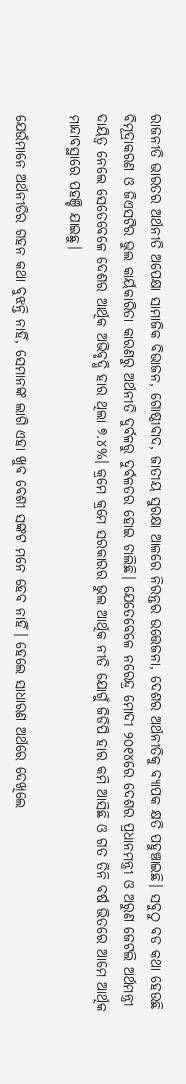ରାଜନୀତି ଭାରତର ଅର୍ଥନୀତି ଅପେକ୍ଷା ସାମାଜିକ ବିଭାଜନ, ଗୋଷ୍ଠୀବାଦ, ଜାତୀୟ ସୁରକ୍ଷା ଆଳରେ ନିରନ୍ତର ଉତ୍ତେଜନା, ଦେଶର ଅର୍ଥନୀତିକୁ ବ୍ୟାପକ କ୍ଷତି ପହୁଞ୍ଚାଇଛି। ସବୁଠୁ ବଡ କଥା ହେଉଛି ବିମୂଦ୍ରାକରଣ ଓ ଜିଏସଟିର ଭୁଲ କାର୍ୟକାରିତା କାରଣରୁ ଅର୍ଥନୀତି ଦୁର୍ବଳରୁ ଦୁର୍ବଳତର ହୋଇ ଚାଲିଛି। ଯେତେବେଳେ ନରେନ୍ଦ୍ର ମୋଦୀ ୨୦୧୪ରେ ଦେଶର ପ୍ରଧାନମନ୍ତ୍ରୀ ଓ ଅରୁଣ ଜେଟଲି ଅର୍ଥମନ୍ତ୍ରୀ ଦାୟିତ୍ଵ ନେଲେ ସେତେବେଳେ ଦେଶର ଆର୍ଥିକ ଅଭିବୃଦ୍ଧି ହାର ଥିଲା ୭.୪%। କ୍ରମେ କ୍ରମେ ସରକାରର ଭୁଲ ଆର୍ଥିକ ନୀତି ଯୋଗୁଁ ଜିଡିପି ହାର କମି ଆସିଛି ଓ ଗତ ତିନି ବର୍ଷ ଭିତରେ ଆମେ ଆର୍ଥିକ ମାନ୍ଦାବସ୍ଥାରେ ପହଞ୍ଚି ଯାଇଛୁ।

ଯେଉଁମାନେ ଅର୍ଥନୀତିର ଗହନ କଥା ବୁଝନ୍ତି ନାହିଁ, ସେମାନଙ୍କ ଲାଗି ଏହା ଖୁବ ବେଶୀ ସଙ୍କଟ ମନେ ହେବ ନାହିଁ। ହେଲେ ସାଧାରଣ ଅର୍ଥରେ ଦେଖିଲେ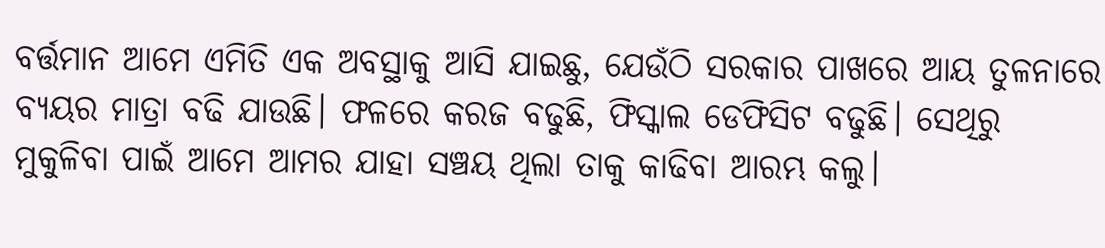ବର୍ତ୍ତମାନ ଆମେ ଏମିତି ଏକ ଅବସ୍ଥାକୁ ଆସି ଯାଇଛୁ, ଯେଉଁଠି ସରକାର ପାଖରେ ଆୟ ତୁଳନାରେ ବ୍ୟୟର ମାତ୍ରା ବଢି ଯାଉଛି। ଫଳରେ କରଜ ବଢୁଛି, ଫିସ୍କାଲ ଡେଫିସିଟ ବଢୁଛି। ସେଥିରୁ ମୁକୁଳିବା ପାଇଁ ଆମେ ଆମର ଯାହା ସଞ୍ଚୟ ଥିଲା ତାକୁ କାଢିବା ଆରମ୍ଭ କଲୁ।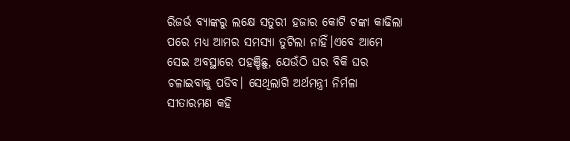ରିଜର୍ଭ ବ୍ୟାଙ୍କରୁ ଲକ୍ଷେ ସତୁରୀ ହଜାର କୋଟି ଟଙ୍କା କାଢିଲା ପରେ ମଧ୍ୟ ଆମର ସମସ୍ୟା ତୁଟିଲା ନାହିଁ।ଏବେ ଆମେ ସେଇ ଅବସ୍ଥାରେ ପହଞ୍ଚିଛୁ, ଯେଉଁଠି ଘର ବିକି ଘର ଚଳାଇବାକୁ ପଡିବ। ସେଥିଲାଗି ଅର୍ଥମନ୍ତ୍ରୀ ନିର୍ମଳା ସୀତାରମଣ କହି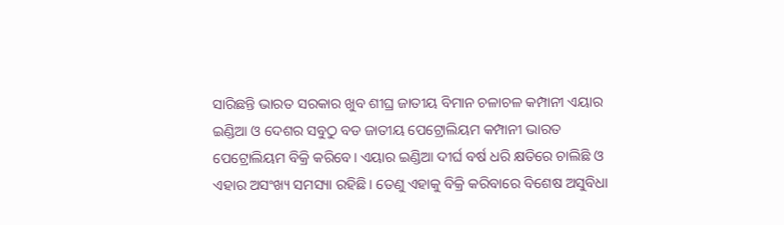ସାରିଛନ୍ତି ଭାରତ ସରକାର ଖୁବ ଶୀଘ୍ର ଜାତୀୟ ବିମାନ ଚଳାଚଳ କମ୍ପାନୀ ଏୟାର ଇଣ୍ଡିଆ ଓ ଦେଶର ସବୁଠୁ ବଡ ଜାତୀୟ ପେଟ୍ରୋଲିୟମ କମ୍ପାନୀ ଭାରତ ପେଟ୍ରୋଲିୟମ ବିକ୍ରି କରିବେ। ଏୟାର ଇଣ୍ଡିଆ ଦୀର୍ଘ ବର୍ଷ ଧରି କ୍ଷତିରେ ଚାଲିଛି ଓ ଏହାର ଅସଂଖ୍ୟ ସମସ୍ୟା ରହିଛି। ତେଣୁ ଏହାକୁ ବିକ୍ରି କରିବାରେ ବିଶେଷ ଅସୁବିଧା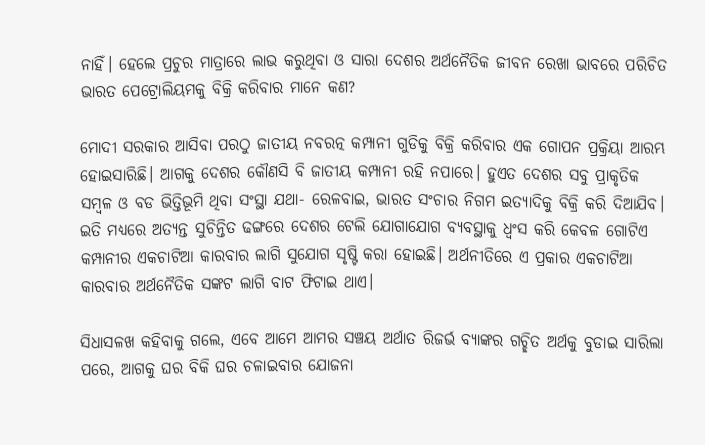ନାହିଁ। ହେଲେ ପ୍ରଚୁର ମାତ୍ରାରେ ଲାଭ କରୁଥିବା ଓ ସାରା ଦେଶର ଅର୍ଥନୈତିକ ଜୀବନ ରେଖା ଭାବରେ ପରିଚିତ ଭାରତ ପେଟ୍ରୋଲିୟମକୁ ବିକ୍ରି କରିବାର ମାନେ କଣ?

ମୋଦୀ ସରକାର ଆସିବା ପରଠୁ ଜାତୀୟ ନବରତ୍ନ କମ୍ପାନୀ ଗୁଡିକୁ ବିକ୍ରି କରିବାର ଏକ ଗୋପନ ପ୍ରକ୍ରିୟା ଆରମ୍ଭ ହୋଇସାରିଛି। ଆଗକୁ ଦେଶର କୌଣସି ବି ଜାତୀୟ କମ୍ପାନୀ ରହି ନପାରେ। ହୁଏତ ଦେଶର ସବୁ ପ୍ରାକୃତିକ ସମ୍ବଳ ଓ ବଡ ଭିତ୍ତିଭୂମି ଥିବା ସଂସ୍ଥା ଯଥା- ରେଳବାଇ, ଭାରତ ସଂଚାର ନିଗମ ଇତ୍ୟାଦିକୁ ବିକ୍ରି କରି ଦିଆଯିବ। ଇତି ମଧ୍ୟରେ ଅତ୍ୟନ୍ତ ସୁଚିନ୍ତିତ ଢଙ୍ଗରେ ଦେଶର ଟେଲି ଯୋଗାଯୋଗ ବ୍ୟବସ୍ଥାକୁ ଧ୍ଵଂସ କରି କେବଳ ଗୋଟିଏ କମ୍ପାନୀର ଏକଚାଟିଆ କାରବାର ଲାଗି ସୁଯୋଗ ସୃଷ୍ଟି କରା ହୋଇଛି। ଅର୍ଥନୀତିରେ ଏ ପ୍ରକାର ଏକଚାଟିଆ କାରବାର ଅର୍ଥନୈତିକ ସଙ୍କଟ ଲାଗି ବାଟ ଫିଟାଇ ଥାଏ।

ସିଧାସଳଖ କହିବାକୁ ଗଲେ, ଏବେ ଆମେ ଆମର ସଞ୍ଚୟ ଅର୍ଥାତ ରିଜର୍ଭ ବ୍ୟାଙ୍କର ଗଚ୍ଛିତ ଅର୍ଥକୁ ବୁଡାଇ ସାରିଲା ପରେ, ଆଗକୁ ଘର ବିକି ଘର ଚଳାଇବାର ଯୋଜନା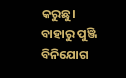କରୁଛୁ। ବାହାରୁ ପୁଞ୍ଜି ବିନିଯୋଗ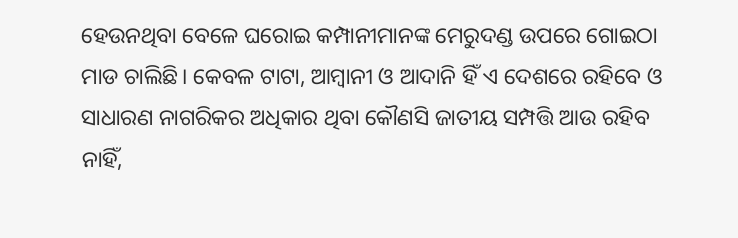ହେଉନଥିବା ବେଳେ ଘରୋଇ କମ୍ପାନୀମାନଙ୍କ ମେରୁଦଣ୍ଡ ଉପରେ ଗୋଇଠା ମାଡ ଚାଲିଛି। କେବଳ ଟାଟା, ଆମ୍ବାନୀ ଓ ଆଦାନି ହିଁ ଏ ଦେଶରେ ରହିବେ ଓ ସାଧାରଣ ନାଗରିକର ଅଧିକାର ଥିବା କୌଣସି ଜାତୀୟ ସମ୍ପତ୍ତି ଆଉ ରହିବ ନାହିଁ,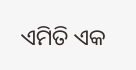ଏମିତି ଏକ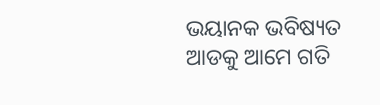ଭୟାନକ ଭବିଷ୍ୟତ ଆଡକୁ ଆମେ ଗତି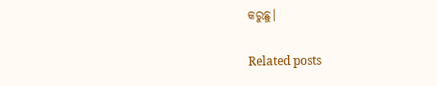କରୁଛୁ।

Related posts